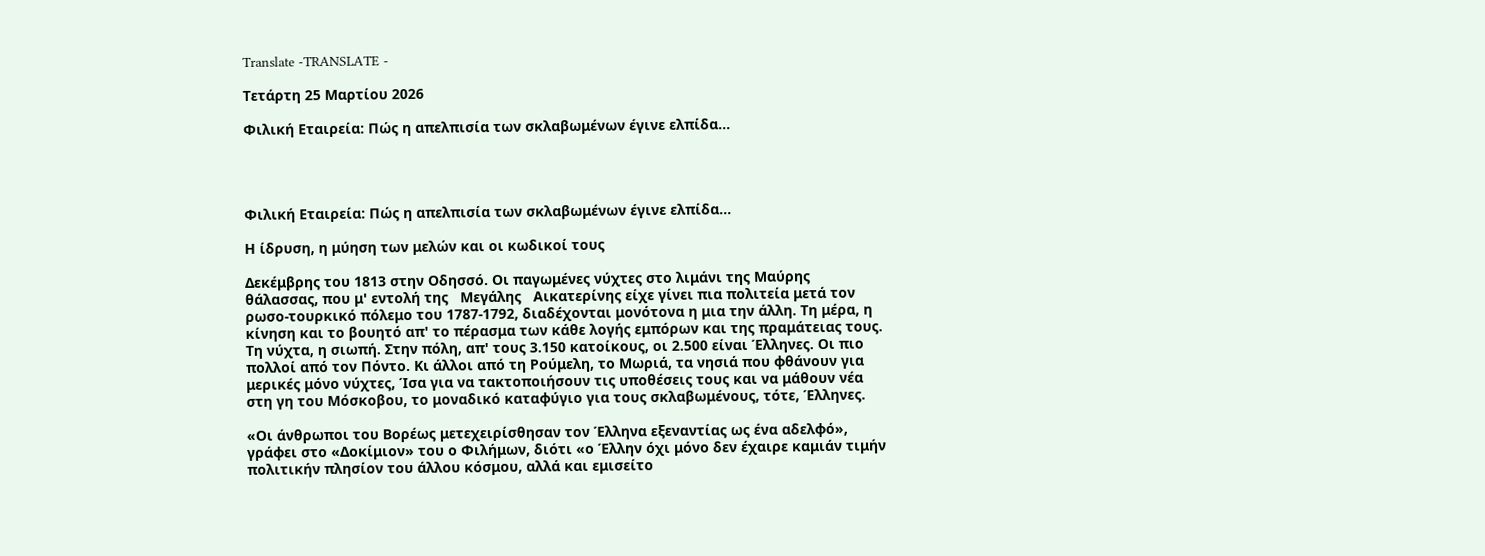Translate -TRANSLATE -

Τετάρτη 25 Μαρτίου 2026

Φιλική Εταιρεία: Πώς η απελπισία των σκλαβωμένων έγινε ελπίδα...




Φιλική Εταιρεία: Πώς η απελπισία των σκλαβωμένων έγινε ελπίδα...

Η ίδρυση, η μύηση των μελών και οι κωδικοί τους

Δεκέμβρης του 1813 στην Οδησσό. Οι παγωμένες νύχτες στο λιμάνι της Μαύρης θάλασσας, που μ' εντολή της   Μεγάλης   Αικατερίνης είχε γίνει πια πολιτεία μετά τον ρωσο-τουρκικό πόλεμο του 1787-1792, διαδέχονται μονότονα η μια την άλλη. Τη μέρα, η κίνηση και το βουητό απ' το πέρασμα των κάθε λογής εμπόρων και της πραμάτειας τους. Τη νύχτα, η σιωπή. Στην πόλη, απ' τους 3.150 κατοίκους, οι 2.500 είναι Έλληνες. Οι πιο πολλοί από τον Πόντο. Κι άλλοι από τη Ρούμελη, το Μωριά, τα νησιά που φθάνουν για μερικές μόνο νύχτες, Ίσα για να τακτοποιήσουν τις υποθέσεις τους και να μάθουν νέα στη γη του Μόσκοβου, το μοναδικό καταφύγιο για τους σκλαβωμένους, τότε, Έλληνες.

«Οι άνθρωποι του Βορέως μετεχειρίσθησαν τον Έλληνα εξεναντίας ως ένα αδελφό», γράφει στο «Δοκίμιον» του ο Φιλήμων, διότι «ο Έλλην όχι μόνο δεν έχαιρε καμιάν τιμήν πολιτικήν πλησίον του άλλου κόσμου, αλλά και εμισείτο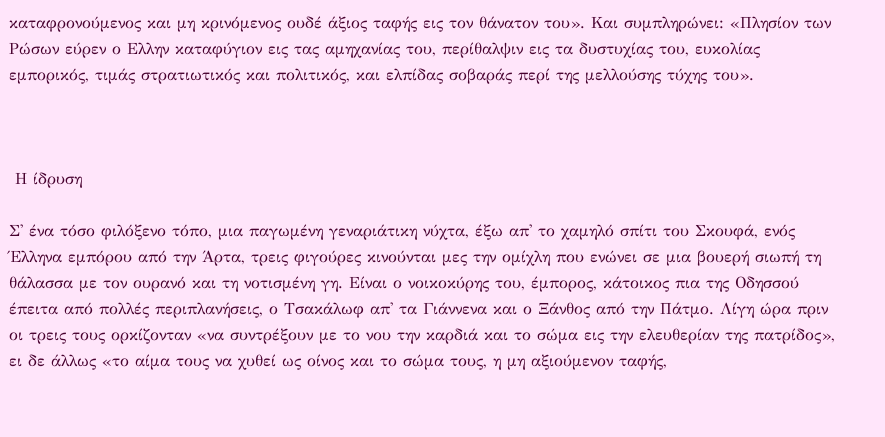καταφρονούμενος και μη κρινόμενος ουδέ άξιος ταφής εις τον θάνατον του». Και συμπληρώνει: «Πλησίον των Ρώσων εύρεν ο Ελλην καταφύγιον εις τας αμηχανίας του, περίθαλψιν εις τα δυστυχίας του, ευκολίας εμπορικός, τιμάς στρατιωτικός και πολιτικός, και ελπίδας σοβαράς περί της μελλούσης τύχης του».



 Η ίδρυση

Σ' ένα τόσο φιλόξενο τόπο, μια παγωμένη γεναριάτικη νύχτα, έξω απ' το χαμηλό σπίτι του Σκουφά, ενός Έλληνα εμπόρου από την Άρτα, τρεις φιγούρες κινούνται μες την ομίχλη που ενώνει σε μια βουερή σιωπή τη θάλασσα με τον ουρανό και τη νοτισμένη γη. Είναι ο νοικοκύρης του, έμπορος, κάτοικος πια της Οδησσού έπειτα από πολλές περιπλανήσεις, ο Τσακάλωφ απ' τα Γιάννενα και ο Ξάνθος από την Πάτμο. Λίγη ώρα πριν οι τρεις τους ορκίζονταν «να συντρέξουν με το νου την καρδιά και το σώμα εις την ελευθερίαν της πατρίδος», ει δε άλλως «το αίμα τους να χυθεί ως οίνος και το σώμα τους, η μη αξιούμενον ταφής,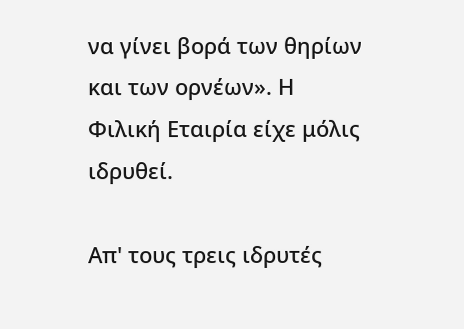να γίνει βορά των θηρίων και των ορνέων». Η Φιλική Εταιρία είχε μόλις ιδρυθεί.

Απ' τους τρεις ιδρυτές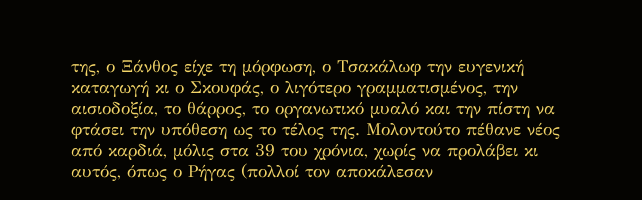της, ο Ξάνθος είχε τη μόρφωση, ο Τσακάλωφ την ευγενική καταγωγή κι ο Σκουφάς, ο λιγότερο γραμματισμένος, την αισιοδοξία, το θάρρος, το οργανωτικό μυαλό και την πίστη να φτάσει την υπόθεση ως το τέλος της. Μολοντούτο πέθανε νέος από καρδιά, μόλις στα 39 του χρόνια, χωρίς να προλάβει κι αυτός, όπως ο Ρήγας (πολλοί τον αποκάλεσαν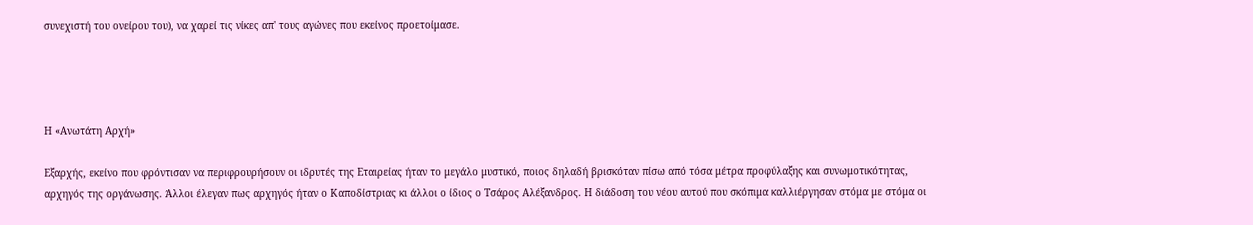συνεχιστή του ονείρου του), να χαρεί τις νίκες απ' τους αγώνες που εκείνος προετοίμασε.




Η «Ανωτάτη Αρχή»

Εξαρχής, εκείνο που φρόντισαν να περιφρουρήσουν οι ιδρυτές της Εταιρείας ήταν το μεγάλο μυστικό, ποιος δηλαδή βρισκόταν πίσω από τόσα μέτρα προφύλαξης και συνωμοτικότητας, αρχηγός της οργάνωσης. Άλλοι έλεγαν πως αρχηγός ήταν ο Καποδίστριας κι άλλοι ο ίδιος ο Τσάρος Αλέξανδρος. Η διάδοση του νέου αυτού που σκόπιμα καλλιέργησαν στόμα με στόμα οι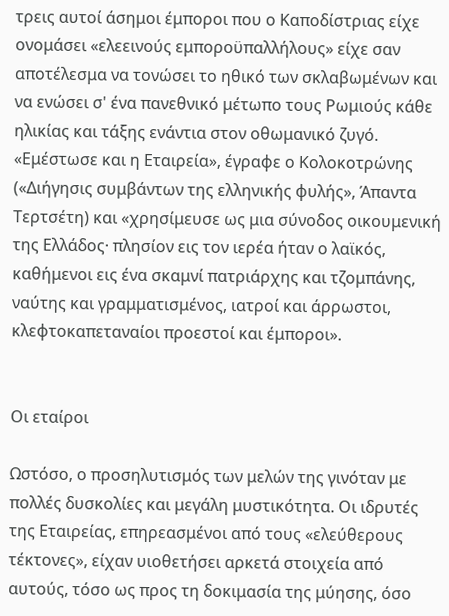τρεις αυτοί άσημοι έμποροι που ο Καποδίστριας είχε ονομάσει «ελεεινούς εμποροϋπαλλήλους» είχε σαν αποτέλεσμα να τονώσει το ηθικό των σκλαβωμένων και να ενώσει σ' ένα πανεθνικό μέτωπο τους Ρωμιούς κάθε ηλικίας και τάξης ενάντια στον οθωμανικό ζυγό. «Εμέστωσε και η Εταιρεία», έγραφε ο Κολοκοτρώνης («Διήγησις συμβάντων της ελληνικής φυλής», Άπαντα Τερτσέτη) και «χρησίμευσε ως μια σύνοδος οικουμενική της Ελλάδος· πλησίον εις τον ιερέα ήταν ο λαϊκός, καθήμενοι εις ένα σκαμνί πατριάρχης και τζομπάνης, ναύτης και γραμματισμένος, ιατροί και άρρωστοι, κλεφτοκαπεταναίοι προεστοί και έμποροι».


Οι εταίροι

Ωστόσο, ο προσηλυτισμός των μελών της γινόταν με πολλές δυσκολίες και μεγάλη μυστικότητα. Οι ιδρυτές της Εταιρείας, επηρεασμένοι από τους «ελεύθερους τέκτονες», είχαν υιοθετήσει αρκετά στοιχεία από αυτούς, τόσο ως προς τη δοκιμασία της μύησης, όσο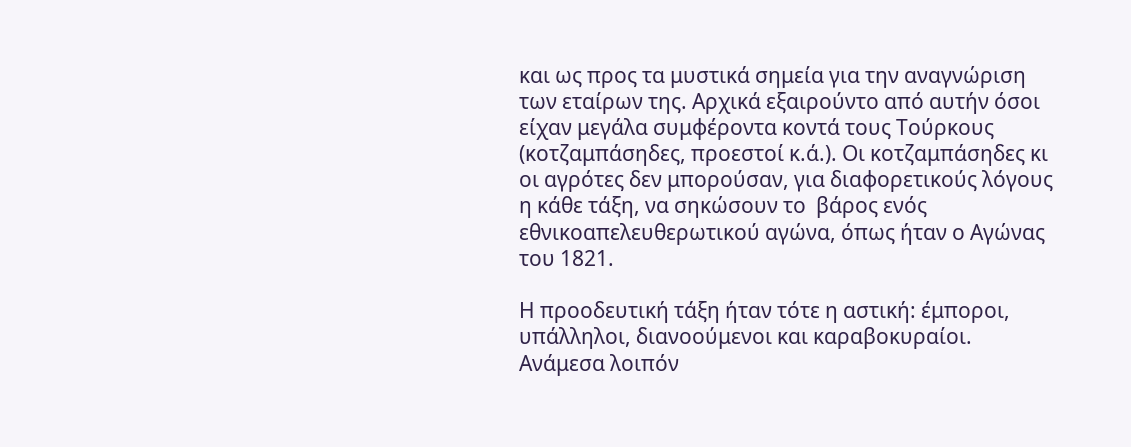και ως προς τα μυστικά σημεία για την αναγνώριση των εταίρων της. Αρχικά εξαιρούντο από αυτήν όσοι είχαν μεγάλα συμφέροντα κοντά τους Τούρκους (κοτζαμπάσηδες, προεστοί κ.ά.). Οι κοτζαμπάσηδες κι οι αγρότες δεν μπορούσαν, για διαφορετικούς λόγους η κάθε τάξη, να σηκώσουν το  βάρος ενός εθνικοαπελευθερωτικού αγώνα, όπως ήταν ο Αγώνας του 1821.

Η προοδευτική τάξη ήταν τότε η αστική: έμποροι, υπάλληλοι, διανοούμενοι και καραβοκυραίοι. Ανάμεσα λοιπόν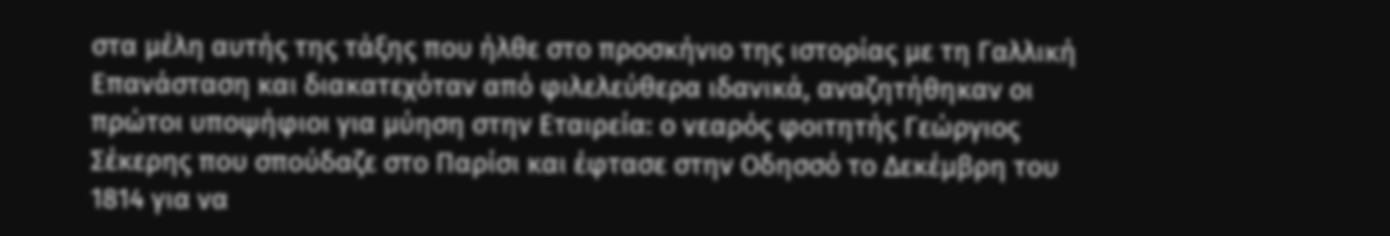στα μέλη αυτής της τάξης που ήλθε στο προσκήνιο της ιστορίας με τη Γαλλική Επανάσταση και διακατεχόταν από φιλελεύθερα ιδανικά, αναζητήθηκαν οι πρώτοι υποψήφιοι για μύηση στην Εταιρεία: ο νεαρός φοιτητής Γεώργιος Σέκερης που σπούδαζε στο Παρίσι και έφτασε στην Οδησσό το Δεκέμβρη του 1814 για να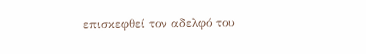επισκεφθεί τον αδελφό του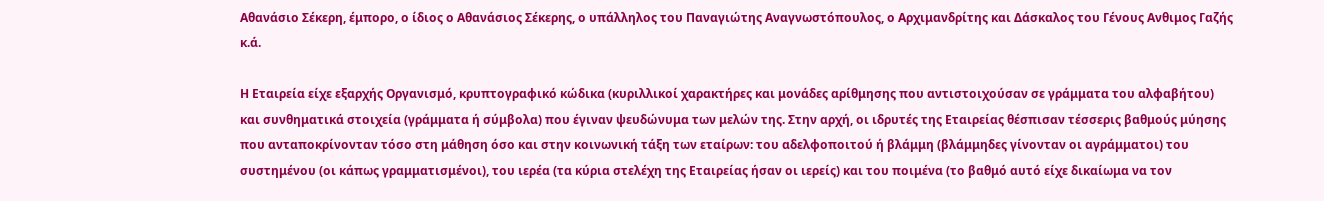Αθανάσιο Σέκερη, έμπορο, ο ίδιος ο Αθανάσιος Σέκερης, ο υπάλληλος του Παναγιώτης Αναγνωστόπουλος, ο Αρχιμανδρίτης και Δάσκαλος του Γένους Ανθιμος Γαζής κ.ά.

Η Εταιρεία είχε εξαρχής Οργανισμό, κρυπτογραφικό κώδικα (κυριλλικοί χαρακτήρες και μονάδες αρίθμησης που αντιστοιχούσαν σε γράμματα του αλφαβήτου) και συνθηματικά στοιχεία (γράμματα ή σύμβολα) που έγιναν ψευδώνυμα των μελών της. Στην αρχή, οι ιδρυτές της Εταιρείας θέσπισαν τέσσερις βαθμούς μύησης που ανταποκρίνονταν τόσο στη μάθηση όσο και στην κοινωνική τάξη των εταίρων: του αδελφοποιτού ή βλάμμη (βλάμμηδες γίνονταν οι αγράμματοι) του συστημένου (οι κάπως γραμματισμένοι), του ιερέα (τα κύρια στελέχη της Εταιρείας ήσαν οι ιερείς) και του ποιμένα (το βαθμό αυτό είχε δικαίωμα να τον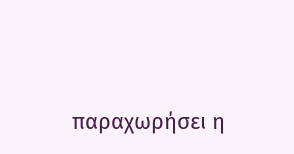παραχωρήσει η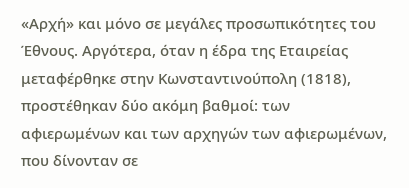«Αρχή» και μόνο σε μεγάλες προσωπικότητες του Έθνους. Αργότερα, όταν η έδρα της Εταιρείας μεταφέρθηκε στην Κωνσταντινούπολη (1818), προστέθηκαν δύο ακόμη βαθμοί: των αφιερωμένων και των αρχηγών των αφιερωμένων, που δίνονταν σε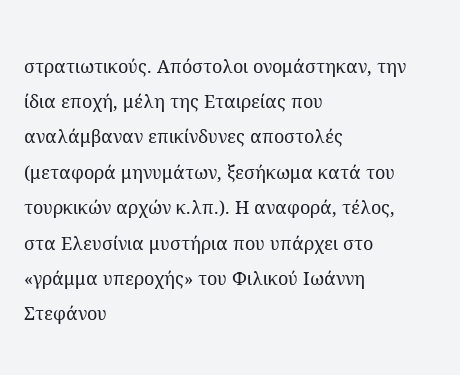στρατιωτικούς. Απόστολοι ονομάστηκαν, την ίδια εποχή, μέλη της Εταιρείας που αναλάμβαναν επικίνδυνες αποστολές (μεταφορά μηνυμάτων, ξεσήκωμα κατά του τουρκικών αρχών κ.λπ.). Η αναφορά, τέλος, στα Ελευσίνια μυστήρια που υπάρχει στο «γράμμα υπεροχής» του Φιλικού Ιωάννη Στεφάνου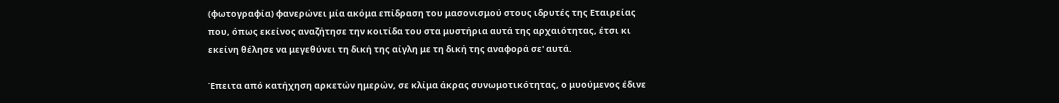(φωτογραφία) φανερώνει μία ακόμα επίδραση του μασονισμού στους ιδρυτές της Εταιρείας που, όπως εκείνος αναζήτησε την κοιτίδα του στα μυστήρια αυτά της αρχαιότητας, έτσι κι εκείνη θέλησε να μεγεθύνει τη δική της αίγλη με τη δική της αναφορά σε' αυτά.

Έπειτα από κατήχηση αρκετών ημερών, σε κλίμα άκρας συνωμοτικότητας, ο μυούμενος έδινε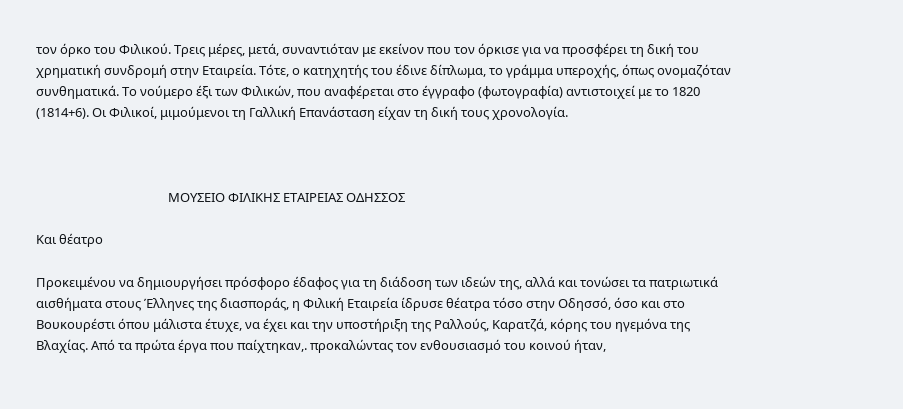τον όρκο του Φιλικού. Τρεις μέρες, μετά, συναντιόταν με εκείνον που τον όρκισε για να προσφέρει τη δική του χρηματική συνδρομή στην Εταιρεία. Τότε, ο κατηχητής του έδινε δίπλωμα, το γράμμα υπεροχής, όπως ονομαζόταν συνθηματικά. Το νούμερο έξι των Φιλικών, που αναφέρεται στο έγγραφο (φωτογραφία) αντιστοιχεί με το 1820 (1814+6). Οι Φιλικοί, μιμούμενοι τη Γαλλική Επανάσταση είχαν τη δική τους χρονολογία.



                                            ΜΟΥΣΕΙΟ ΦΙΛΙΚΗΣ ΕΤΑΙΡΕΙΑΣ ΟΔΗΣΣΟΣ

Και θέατρο

Προκειμένου να δημιουργήσει πρόσφορο έδαφος για τη διάδοση των ιδεών της, αλλά και τονώσει τα πατριωτικά αισθήματα στους Έλληνες της διασποράς, η Φιλική Εταιρεία ίδρυσε θέατρα τόσο στην Οδησσό, όσο και στο Βουκουρέστι όπου μάλιστα έτυχε, να έχει και την υποστήριξη της Ραλλούς, Καρατζά, κόρης του ηγεμόνα της Βλαχίας. Από τα πρώτα έργα που παίχτηκαν,. προκαλώντας τον ενθουσιασμό του κοινού ήταν,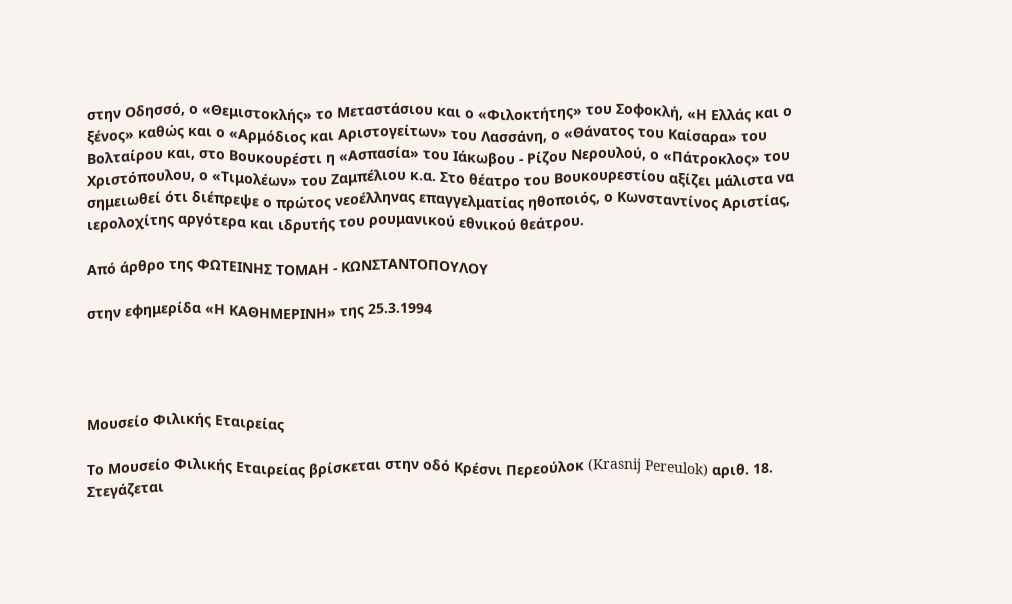στην Οδησσό, ο «Θεμιστοκλής» το Μεταστάσιου και ο «Φιλοκτήτης» του Σοφοκλή, «Η Ελλάς και ο ξένος» καθώς και ο «Αρμόδιος και Αριστογείτων» του Λασσάνη, ο «Θάνατος του Καίσαρα» του Βολταίρου και, στο Βουκουρέστι η «Ασπασία» του Ιάκωβου - Ρίζου Νερουλού, ο «Πάτροκλος» του Χριστόπουλου, ο «Τιμολέων» του Ζαμπέλιου κ.α. Στο θέατρο του Βουκουρεστίου αξίζει μάλιστα να σημειωθεί ότι διέπρεψε ο πρώτος νεοέλληνας επαγγελματίας ηθοποιός, ο Κωνσταντίνος Αριστίας, ιερολοχίτης αργότερα και ιδρυτής του ρουμανικού εθνικού θεάτρου.

Από άρθρο της ΦΩΤΕΙΝΗΣ ΤΟΜΑΗ - ΚΩΝΣΤΑΝΤΟΠΟΥΛΟΥ

στην εφημερίδα «Η ΚΑΘΗΜΕΡΙΝΗ» της 25.3.1994




Μουσείο Φιλικής Εταιρείας

Το Μουσείο Φιλικής Εταιρείας βρίσκεται στην οδό Κρέσνι Περεούλοκ (Krasnij Pereulok) αριθ. 18. Στεγάζεται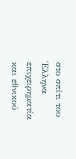στο σπίτι του Έλληνα επιχειρηματία και εθνικού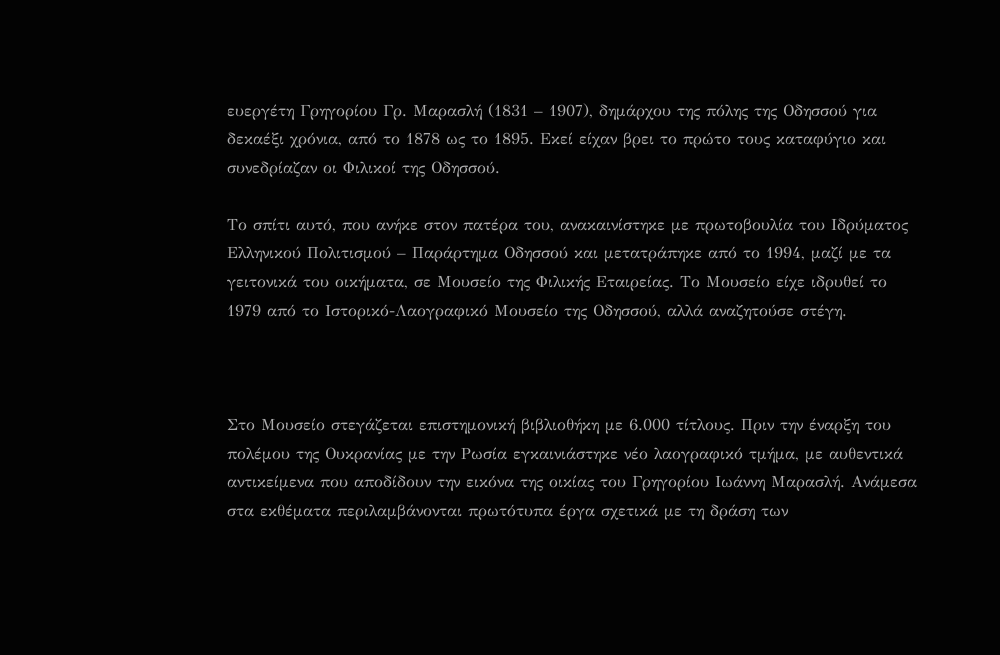ευεργέτη Γρηγορίου Γρ. Μαρασλή (1831 – 1907), δημάρχου της πόλης της Οδησσού για δεκαέξι χρόνια, από το 1878 ως το 1895. Εκεί είχαν βρει το πρώτο τους καταφύγιο και συνεδρίαζαν οι Φιλικοί της Οδησσού.

Το σπίτι αυτό, που ανήκε στον πατέρα του, ανακαινίστηκε με πρωτοβουλία του Ιδρύματος Ελληνικού Πολιτισμού – Παράρτημα Οδησσού και μετατράπηκε από το 1994, μαζί με τα γειτονικά του οικήματα, σε Μουσείο της Φιλικής Εταιρείας. Το Μουσείο είχε ιδρυθεί το 1979 από το Ιστορικό-Λαογραφικό Μουσείο της Οδησσού, αλλά αναζητούσε στέγη.



Στο Μουσείο στεγάζεται επιστημονική βιβλιοθήκη με 6.000 τίτλους. Πριν την έναρξη του πολέμου της Ουκρανίας με την Ρωσία εγκαινιάστηκε νέο λαογραφικό τμήμα, με αυθεντικά αντικείμενα που αποδίδουν την εικόνα της οικίας του Γρηγορίου Ιωάννη Μαρασλή. Ανάμεσα στα εκθέματα περιλαμβάνονται πρωτότυπα έργα σχετικά με τη δράση των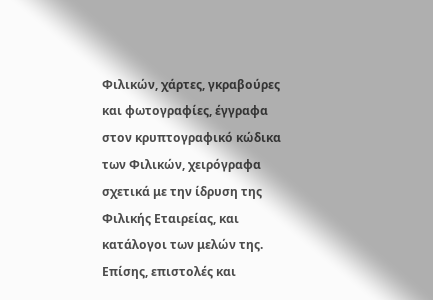Φιλικών, χάρτες, γκραβούρες και φωτογραφίες, έγγραφα στον κρυπτογραφικό κώδικα των Φιλικών, χειρόγραφα σχετικά με την ίδρυση της Φιλικής Εταιρείας, και κατάλογοι των μελών της. Επίσης, επιστολές και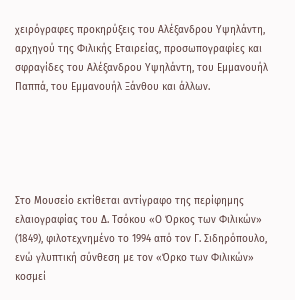χειρόγραφες προκηρύξεις του Αλέξανδρου Υψηλάντη, αρχηγού της Φιλικής Εταιρείας, προσωπογραφίες και σφραγίδες του Αλέξανδρου Υψηλάντη, του Εμμανουήλ Παππά, του Εμμανουήλ Ξάνθου και άλλων.





Στο Μουσείο εκτίθεται αντίγραφο της περίφημης ελαιογραφίας του Δ. Τσόκου «Ο Όρκος των Φιλικών» (1849), φιλοτεχνημένο το 1994 από τον Γ. Σιδηρόπουλο, ενώ γλυπτική σύνθεση με τον «Όρκο των Φιλικών» κοσμεί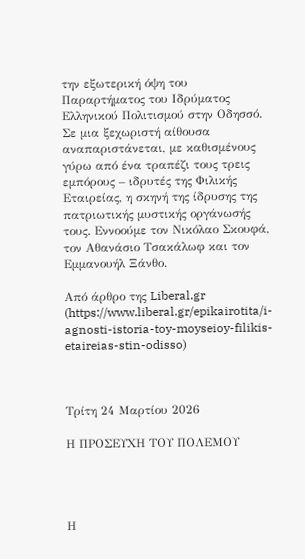την εξωτερική όψη του Παραρτήματος του Ιδρύματος Ελληνικού Πολιτισμού στην Οδησσό. Σε μια ξεχωριστή αίθουσα αναπαριστάνεται, με καθισμένους γύρω από ένα τραπέζι τους τρεις εμπόρους – ιδρυτές της Φιλικής Εταιρείας, η σκηνή της ίδρυσης της πατριωτικής μυστικής οργάνωσής τους. Εννοούμε τον Νικόλαο Σκουφά, τον Αθανάσιο Τσακάλωφ και τον Εμμανουήλ Ξάνθο.

Από άρθρο της Liberal.gr (https://www.liberal.gr/epikairotita/i-agnosti-istoria-toy-moyseioy-filikis-etaireias-stin-odisso)



Τρίτη 24 Μαρτίου 2026

Η ΠΡΟΣΕΥΧΗ ΤΟΥ ΠΟΛΕΜΟΥ




Η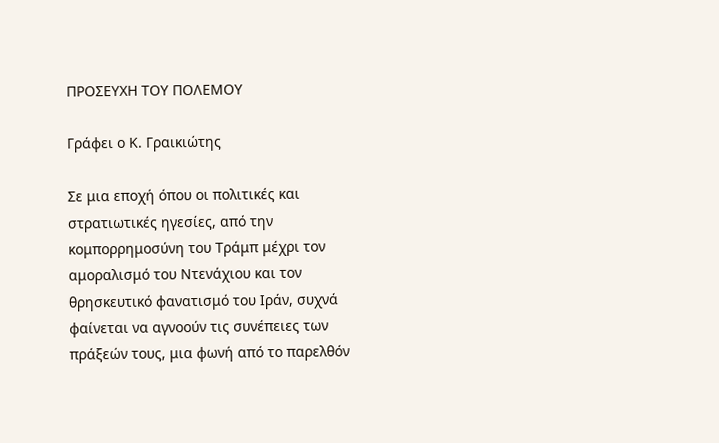ΠΡΟΣΕΥΧΗ ΤΟΥ ΠΟΛΕΜΟΥ

Γράφει ο Κ. Γραικιώτης

Σε μια εποχή όπου οι πολιτικές και στρατιωτικές ηγεσίες, από την κομπορρημοσύνη του Τράμπ μέχρι τον αμοραλισμό του Ντενάχιου και τον θρησκευτικό φανατισμό του Ιράν, συχνά φαίνεται να αγνοούν τις συνέπειες των πράξεών τους, μια φωνή από το παρελθόν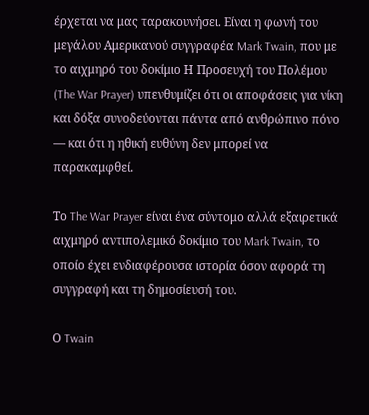έρχεται να μας ταρακουνήσει. Είναι η φωνή του μεγάλου Αμερικανού συγγραφέα Mark Twain, που με το αιχμηρό του δοκίμιο Η Προσευχή του Πολέμου (The War Prayer) υπενθυμίζει ότι οι αποφάσεις για νίκη και δόξα συνοδεύονται πάντα από ανθρώπινο πόνο — και ότι η ηθική ευθύνη δεν μπορεί να παρακαμφθεί.

Το The War Prayer είναι ένα σύντομο αλλά εξαιρετικά αιχμηρό αντιπολεμικό δοκίμιο του Mark Twain, το οποίο έχει ενδιαφέρουσα ιστορία όσον αφορά τη συγγραφή και τη δημοσίευσή του.

Ο Twain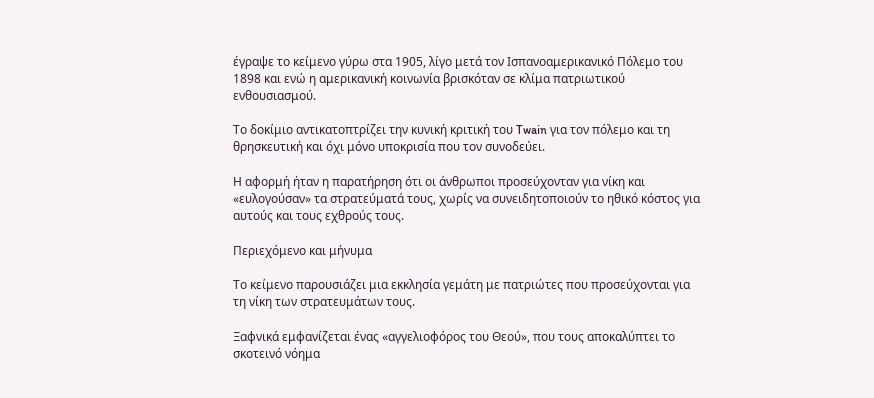έγραψε το κείμενο γύρω στα 1905, λίγο μετά τον Ισπανοαμερικανικό Πόλεμο του 1898 και ενώ η αμερικανική κοινωνία βρισκόταν σε κλίμα πατριωτικού ενθουσιασμού.

Το δοκίμιο αντικατοπτρίζει την κυνική κριτική του Twain για τον πόλεμο και τη θρησκευτική και όχι μόνο υποκρισία που τον συνοδεύει.

Η αφορμή ήταν η παρατήρηση ότι οι άνθρωποι προσεύχονταν για νίκη και «ευλογούσαν» τα στρατεύματά τους, χωρίς να συνειδητοποιούν το ηθικό κόστος για αυτούς και τους εχθρούς τους.

Περιεχόμενο και μήνυμα

Το κείμενο παρουσιάζει μια εκκλησία γεμάτη με πατριώτες που προσεύχονται για τη νίκη των στρατευμάτων τους.

Ξαφνικά εμφανίζεται ένας «αγγελιοφόρος του Θεού», που τους αποκαλύπτει το σκοτεινό νόημα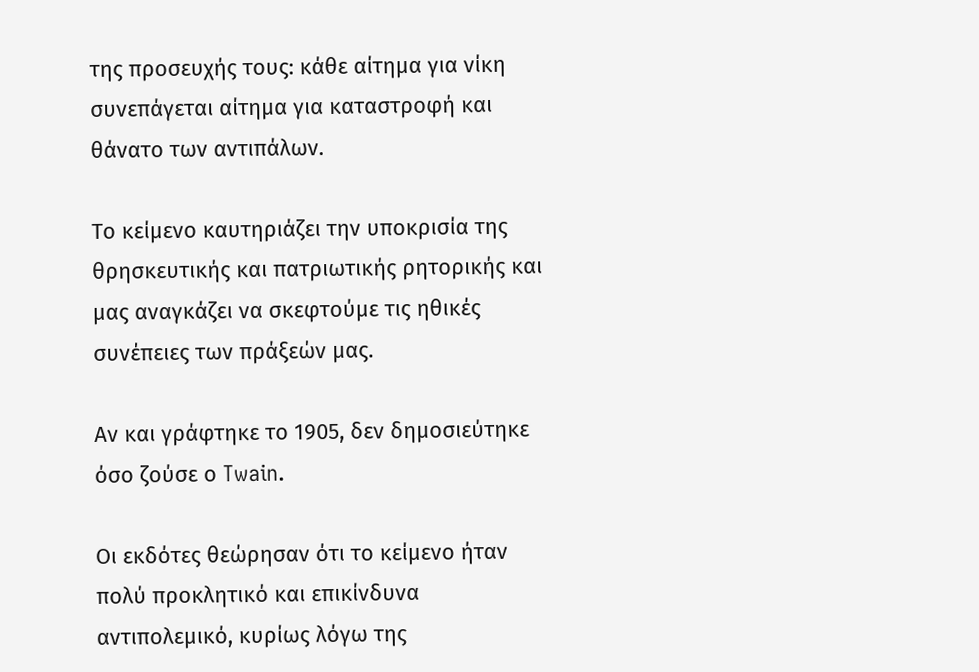της προσευχής τους: κάθε αίτημα για νίκη συνεπάγεται αίτημα για καταστροφή και θάνατο των αντιπάλων.

Το κείμενο καυτηριάζει την υποκρισία της θρησκευτικής και πατριωτικής ρητορικής και μας αναγκάζει να σκεφτούμε τις ηθικές συνέπειες των πράξεών μας.

Αν και γράφτηκε το 1905, δεν δημοσιεύτηκε όσο ζούσε ο Twain.

Οι εκδότες θεώρησαν ότι το κείμενο ήταν πολύ προκλητικό και επικίνδυνα αντιπολεμικό, κυρίως λόγω της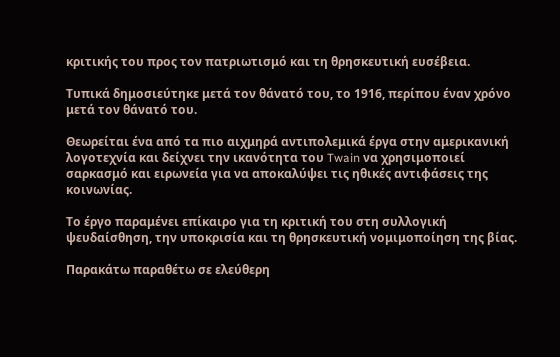κριτικής του προς τον πατριωτισμό και τη θρησκευτική ευσέβεια.

Τυπικά δημοσιεύτηκε μετά τον θάνατό του, το 1916, περίπου έναν χρόνο μετά τον θάνατό του.

Θεωρείται ένα από τα πιο αιχμηρά αντιπολεμικά έργα στην αμερικανική λογοτεχνία και δείχνει την ικανότητα του Twain να χρησιμοποιεί σαρκασμό και ειρωνεία για να αποκαλύψει τις ηθικές αντιφάσεις της κοινωνίας.

Το έργο παραμένει επίκαιρο για τη κριτική του στη συλλογική ψευδαίσθηση, την υποκρισία και τη θρησκευτική νομιμοποίηση της βίας.

Παρακάτω παραθέτω σε ελεύθερη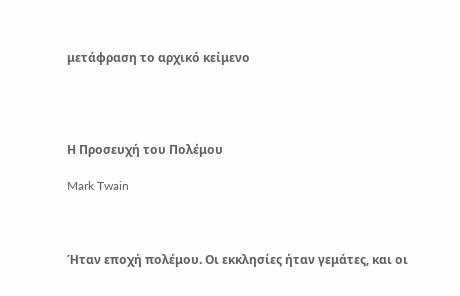μετάφραση το αρχικό κείμενο




Η Προσευχή του Πολέμου

Mark Twain



Ήταν εποχή πολέμου. Οι εκκλησίες ήταν γεμάτες, και οι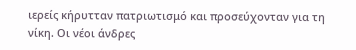ιερείς κήρυτταν πατριωτισμό και προσεύχονταν για τη νίκη. Οι νέοι άνδρες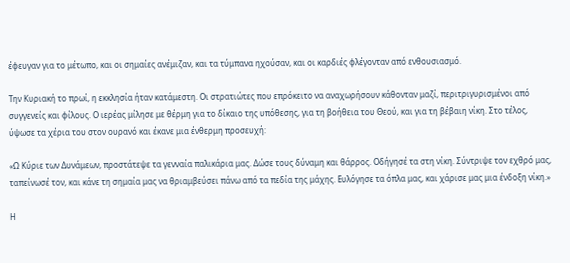έφευγαν για το μέτωπο, και οι σημαίες ανέμιζαν, και τα τύμπανα ηχούσαν, και οι καρδιές φλέγονταν από ενθουσιασμό.

Την Κυριακή το πρωί, η εκκλησία ήταν κατάμεστη. Οι στρατιώτες που επρόκειτο να αναχωρήσουν κάθονταν μαζί, περιτριγυρισμένοι από συγγενείς και φίλους. Ο ιερέας μίλησε με θέρμη για το δίκαιο της υπόθεσης, για τη βοήθεια του Θεού, και για τη βέβαιη νίκη. Στο τέλος, ύψωσε τα χέρια του στον ουρανό και έκανε μια ένθερμη προσευχή:

«Ω Κύριε των Δυνάμεων, προστάτεψε τα γενναία παλικάρια μας. Δώσε τους δύναμη και θάρρος. Οδήγησέ τα στη νίκη. Σύντριψε τον εχθρό μας, ταπείνωσέ τον, και κάνε τη σημαία μας να θριαμβεύσει πάνω από τα πεδία της μάχης. Ευλόγησε τα όπλα μας, και χάρισε μας μια ένδοξη νίκη.»

Η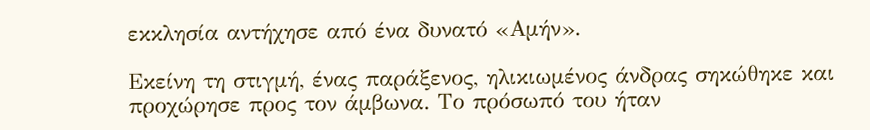εκκλησία αντήχησε από ένα δυνατό «Αμήν».

Εκείνη τη στιγμή, ένας παράξενος, ηλικιωμένος άνδρας σηκώθηκε και προχώρησε προς τον άμβωνα. Το πρόσωπό του ήταν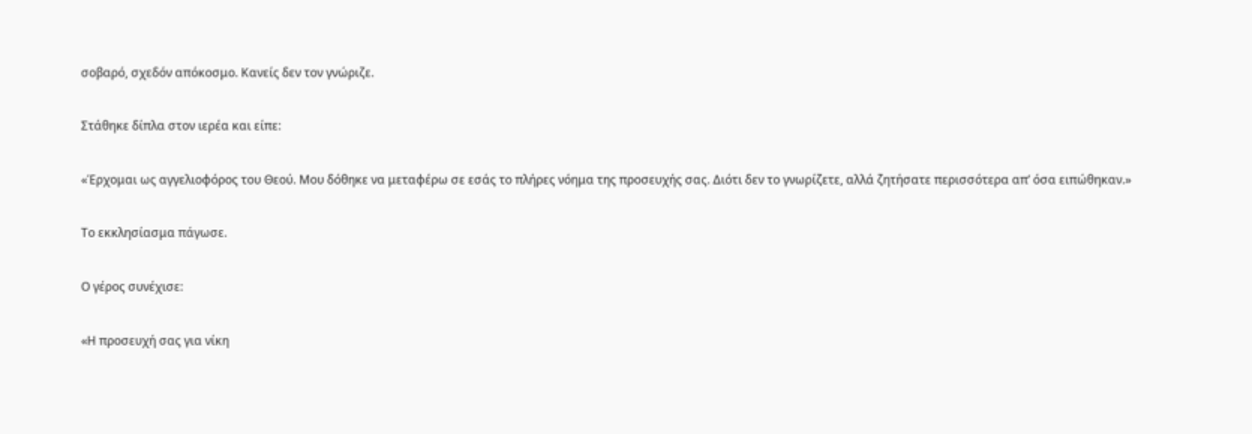σοβαρό, σχεδόν απόκοσμο. Κανείς δεν τον γνώριζε.

Στάθηκε δίπλα στον ιερέα και είπε:

«Έρχομαι ως αγγελιοφόρος του Θεού. Μου δόθηκε να μεταφέρω σε εσάς το πλήρες νόημα της προσευχής σας. Διότι δεν το γνωρίζετε, αλλά ζητήσατε περισσότερα απ’ όσα ειπώθηκαν.»

Το εκκλησίασμα πάγωσε.

Ο γέρος συνέχισε:

«Η προσευχή σας για νίκη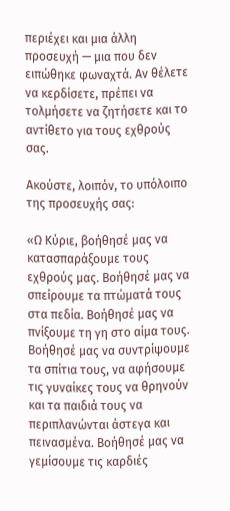περιέχει και μια άλλη προσευχή — μια που δεν ειπώθηκε φωναχτά. Αν θέλετε να κερδίσετε, πρέπει να τολμήσετε να ζητήσετε και το αντίθετο για τους εχθρούς σας.

Ακούστε, λοιπόν, το υπόλοιπο της προσευχής σας:

«Ω Κύριε, βοήθησέ μας να κατασπαράξουμε τους εχθρούς μας. Βοήθησέ μας να σπείρουμε τα πτώματά τους στα πεδία. Βοήθησέ μας να πνίξουμε τη γη στο αίμα τους. Βοήθησέ μας να συντρίψουμε τα σπίτια τους, να αφήσουμε τις γυναίκες τους να θρηνούν και τα παιδιά τους να περιπλανώνται άστεγα και πεινασμένα. Βοήθησέ μας να γεμίσουμε τις καρδιές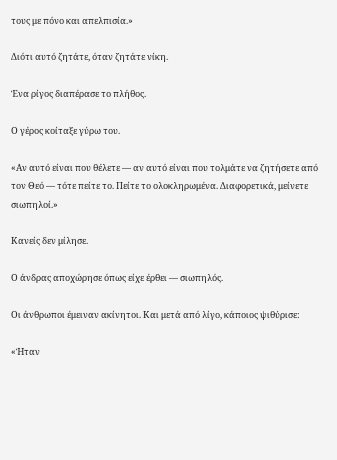τους με πόνο και απελπισία.»

Διότι αυτό ζητάτε, όταν ζητάτε νίκη.

Ένα ρίγος διαπέρασε το πλήθος.

Ο γέρος κοίταξε γύρω του.

«Αν αυτό είναι που θέλετε — αν αυτό είναι που τολμάτε να ζητήσετε από τον Θεό — τότε πείτε το. Πείτε το ολοκληρωμένα. Διαφορετικά, μείνετε σιωπηλοί.»

Κανείς δεν μίλησε.

Ο άνδρας αποχώρησε όπως είχε έρθει — σιωπηλός.

Οι άνθρωποι έμειναν ακίνητοι. Και μετά από λίγο, κάποιος ψιθύρισε:

«Ήταν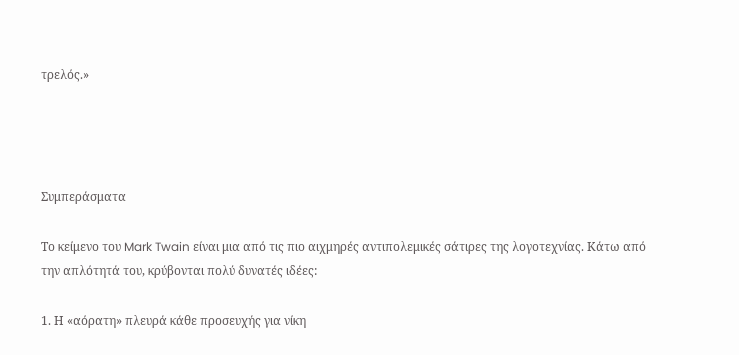τρελός.»




Συμπεράσματα

Το κείμενο του Mark Twain είναι μια από τις πιο αιχμηρές αντιπολεμικές σάτιρες της λογοτεχνίας. Κάτω από την απλότητά του, κρύβονται πολύ δυνατές ιδέες:

1. Η «αόρατη» πλευρά κάθε προσευχής για νίκη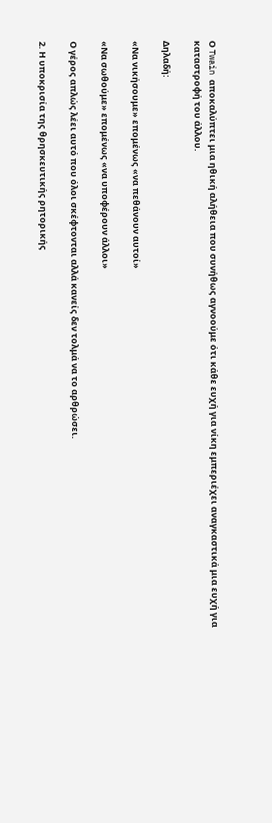Ο Twain αποκαλύπτει μια ηθική αλήθεια που συνήθως αγνοούμε ότι κάθε ευχή για νίκη εμπεριέχει αναγκαστικά μια ευχή για καταστροφή του άλλου.

Δηλαδή:

«Να νικήσουμε» επομένως «να πεθάνουν αυτοί»

«Να σωθούμε» επομένως «να υποφέρουν άλλοι»

Ο γέρος απλώς λέει αυτό που όλοι σκέφτονται αλλά κανείς δεν τολμά να το αρθρώσει.

2. Η υποκρισία της θρησκευτικής ρητορικής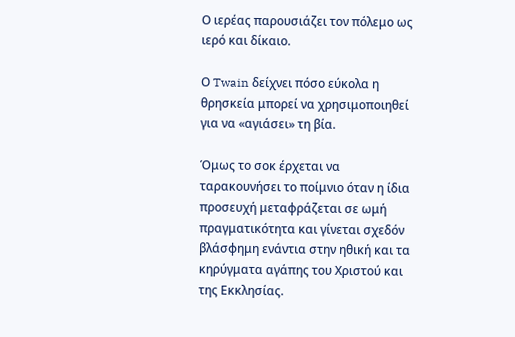Ο ιερέας παρουσιάζει τον πόλεμο ως ιερό και δίκαιο.

Ο Twain δείχνει πόσο εύκολα η θρησκεία μπορεί να χρησιμοποιηθεί για να «αγιάσει» τη βία.

Όμως το σοκ έρχεται να ταρακουνήσει το ποίμνιο όταν η ίδια προσευχή μεταφράζεται σε ωμή πραγματικότητα και γίνεται σχεδόν βλάσφημη ενάντια στην ηθική και τα κηρύγματα αγάπης του Χριστού και της Εκκλησίας.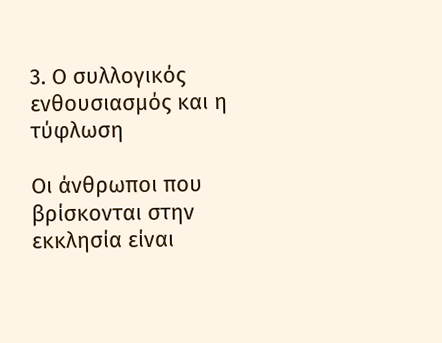3. Ο συλλογικός ενθουσιασμός και η τύφλωση

Οι άνθρωποι που βρίσκονται στην εκκλησία είναι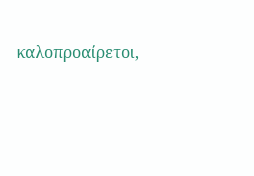καλοπροαίρετοι,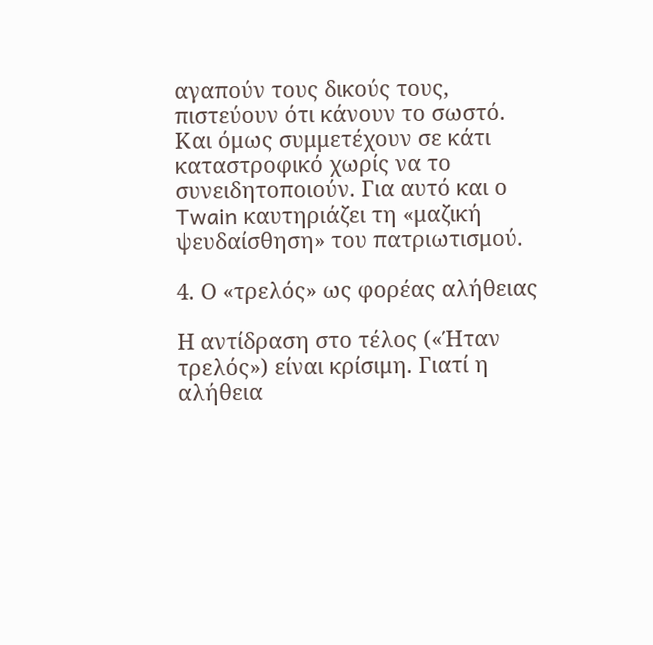αγαπούν τους δικούς τους, πιστεύουν ότι κάνουν το σωστό. Και όμως συμμετέχουν σε κάτι καταστροφικό χωρίς να το συνειδητοποιούν. Για αυτό και ο Twain καυτηριάζει τη «μαζική ψευδαίσθηση» του πατριωτισμού.

4. Ο «τρελός» ως φορέας αλήθειας

Η αντίδραση στο τέλος («Ήταν τρελός») είναι κρίσιμη. Γιατί η αλήθεια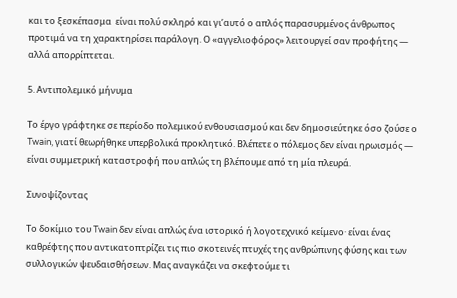και το ξεσκέπασμα  είναι πολύ σκληρό και γι’αυτό ο απλός παρασυρμένος άνθρωπος προτιμά να τη χαρακτηρίσει παράλογη. Ο «αγγελιοφόρος» λειτουργεί σαν προφήτης — αλλά απορρίπτεται.

5. Αντιπολεμικό μήνυμα

Το έργο γράφτηκε σε περίοδο πολεμικού ενθουσιασμού και δεν δημοσιεύτηκε όσο ζούσε ο Twain, γιατί θεωρήθηκε υπερβολικά προκλητικό. Βλέπετε ο πόλεμος δεν είναι ηρωισμός — είναι συμμετρική καταστροφή που απλώς τη βλέπουμε από τη μία πλευρά.

Συνοψίζοντας

Το δοκίμιο του Twain δεν είναι απλώς ένα ιστορικό ή λογοτεχνικό κείμενο· είναι ένας καθρέφτης που αντικατοπτρίζει τις πιο σκοτεινές πτυχές της ανθρώπινης φύσης και των συλλογικών ψευδαισθήσεων. Μας αναγκάζει να σκεφτούμε τι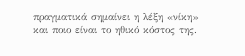πραγματικά σημαίνει η λέξη «νίκη» και ποιο είναι το ηθικό κόστος της.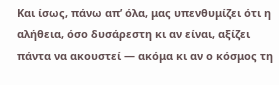Και ίσως, πάνω απ’ όλα, μας υπενθυμίζει ότι η αλήθεια, όσο δυσάρεστη κι αν είναι, αξίζει πάντα να ακουστεί — ακόμα κι αν ο κόσμος τη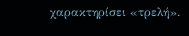χαρακτηρίσει «τρελή».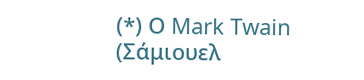(*) Ο Mark Twain (Σάμιουελ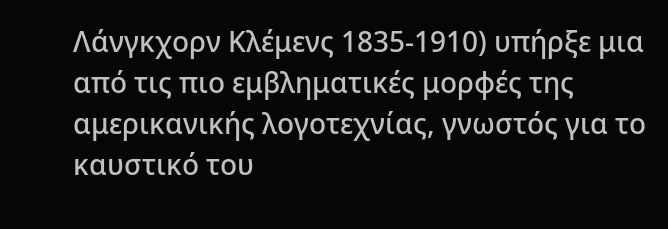Λάνγκχορν Κλέμενς 1835-1910) υπήρξε μια από τις πιο εμβληματικές μορφές της αμερικανικής λογοτεχνίας, γνωστός για το καυστικό του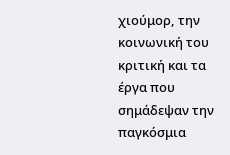χιούμορ, την κοινωνική του κριτική και τα έργα που σημάδεψαν την παγκόσμια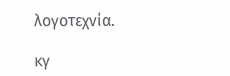λογοτεχνία.

κγ